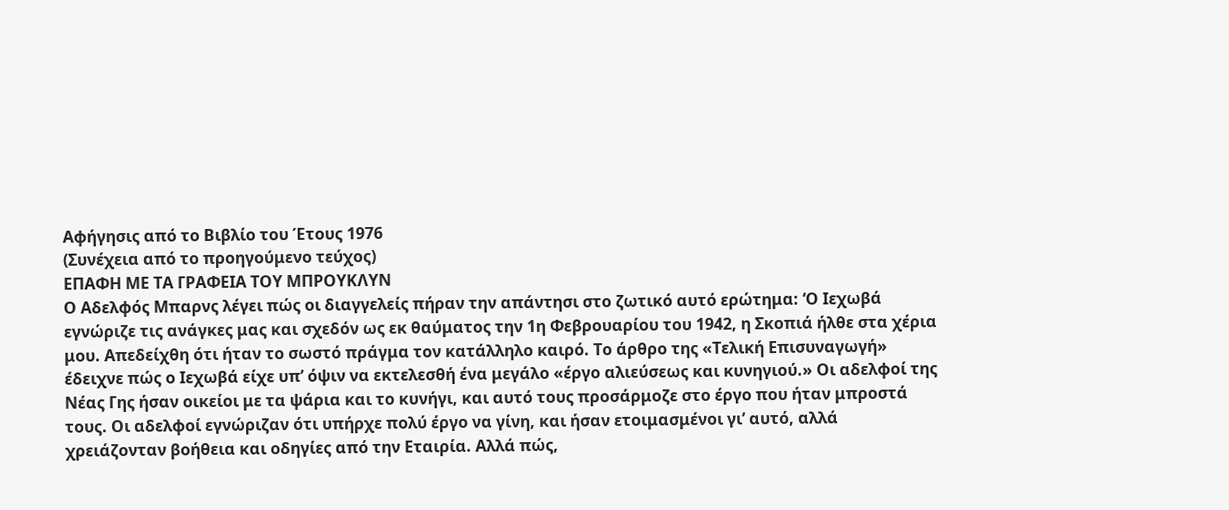Αφήγησις από το Βιβλίο του Έτους 1976
(Συνέχεια από το προηγούμενο τεύχος)
ΕΠΑΦΗ ΜΕ ΤΑ ΓΡΑΦΕΙΑ ΤΟΥ ΜΠΡΟΥΚΛΥΝ
Ο Αδελφός Μπαρνς λέγει πώς οι διαγγελείς πήραν την απάντησι στο ζωτικό αυτό ερώτημα: ‘Ο Ιεχωβά εγνώριζε τις ανάγκες μας και σχεδόν ως εκ θαύματος την 1η Φεβρουαρίου του 1942, η Σκοπιά ήλθε στα χέρια μου. Απεδείχθη ότι ήταν το σωστό πράγμα τον κατάλληλο καιρό. Το άρθρο της «Τελική Επισυναγωγή» έδειχνε πώς ο Ιεχωβά είχε υπ’ όψιν να εκτελεσθή ένα μεγάλο «έργο αλιεύσεως και κυνηγιού.» Οι αδελφοί της Νέας Γης ήσαν οικείοι με τα ψάρια και το κυνήγι, και αυτό τους προσάρμοζε στο έργο που ήταν μπροστά τους. Οι αδελφοί εγνώριζαν ότι υπήρχε πολύ έργο να γίνη, και ήσαν ετοιμασμένοι γι’ αυτό, αλλά χρειάζονταν βοήθεια και οδηγίες από την Εταιρία. Αλλά πώς,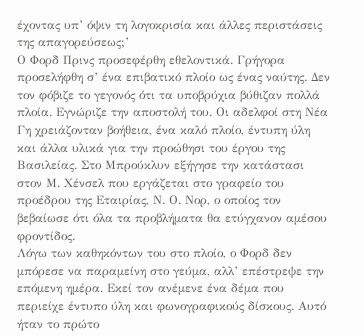έχοντας υπ’ όψιν τη λογοκρισία και άλλες περιστάσεις της απαγορεύσεως;’
Ο Φορδ Πρινς προσεφέρθη εθελοντικά. Γρήγορα προσελήφθη σ’ ένα επιβατικό πλοίο ως ένας ναύτης. Δεν τον φόβιζε το γεγονός ότι τα υποβρύχια βύθιζαν πολλά πλοία. Εγνώριζε την αποστολή του. Οι αδελφοί στη Νέα Γη χρειάζονταν βοήθεια, ένα καλό πλοίο, έντυπη ύλη και άλλα υλικά για την προώθησι του έργου της Βασιλείας. Στο Μπρούκλυν εξήγησε την κατάστασι στον Μ. Χένσελ που εργάζεται στο γραφείο του προέδρου της Εταιρίας, Ν. Ο. Νορ, ο οποίος τον βεβαίωσε ότι όλα τα προβλήματα θα ετύγχανον αμέσου φροντίδος.
Λόγω των καθηκόντων του στο πλοίο, ο Φορδ δεν μπόρεσε να παραμείνη στο γεύμα, αλλ’ επέστρεψε την επόμενη ημέρα. Εκεί τον ανέμενε ένα δέμα που περιείχε έντυπο ύλη και φωνογραφικούς δίσκους. Αυτό ήταν το πρώτο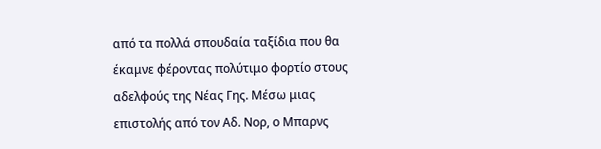από τα πολλά σπουδαία ταξίδια που θα έκαμνε φέροντας πολύτιμο φορτίο στους αδελφούς της Νέας Γης. Μέσω μιας επιστολής από τον Αδ. Νορ, ο Μπαρνς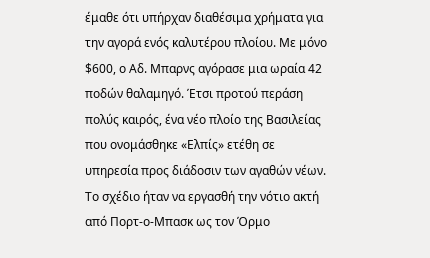έμαθε ότι υπήρχαν διαθέσιμα χρήματα για την αγορά ενός καλυτέρου πλοίου. Με μόνο $600, ο Αδ. Μπαρνς αγόρασε μια ωραία 42 ποδών θαλαμηγό. Έτσι προτού περάση πολύς καιρός, ένα νέο πλοίο της Βασιλείας που ονομάσθηκε «Ελπίς» ετέθη σε υπηρεσία προς διάδοσιν των αγαθών νέων.
Το σχέδιο ήταν να εργασθή την νότιο ακτή από Πορτ-ο-Μπασκ ως τον Όρμο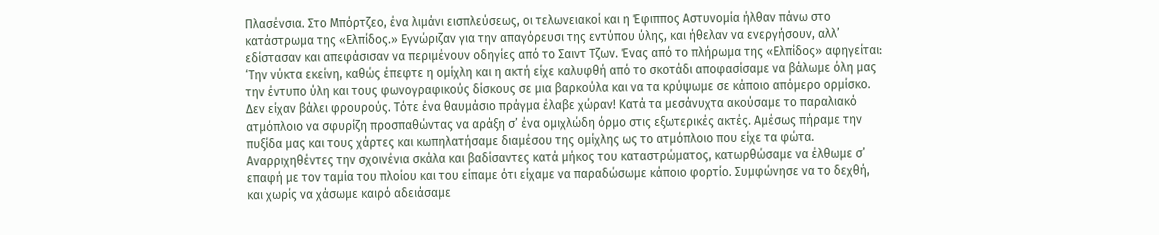Πλασένσια. Στο Μπόρτζεο, ένα λιμάνι εισπλεύσεως, οι τελωνειακοί και η Έφιππος Αστυνομία ήλθαν πάνω στο κατάστρωμα της «Ελπίδος.» Εγνώριζαν για την απαγόρευσι της εντύπου ύλης, και ήθελαν να ενεργήσουν, αλλ’ εδίστασαν και απεφάσισαν να περιμένουν οδηγίες από το Σαιντ Τζων. Ένας από το πλήρωμα της «Ελπίδος» αφηγείται:
‘Την νύκτα εκείνη, καθώς έπεφτε η ομίχλη και η ακτή είχε καλυφθή από το σκοτάδι αποφασίσαμε να βάλωμε όλη μας την έντυπο ύλη και τους φωνογραφικούς δίσκους σε μια βαρκούλα και να τα κρύψωμε σε κάποιο απόμερο ορμίσκο. Δεν είχαν βάλει φρουρούς. Τότε ένα θαυμάσιο πράγμα έλαβε χώραν! Κατά τα μεσάνυχτα ακούσαμε το παραλιακό ατμόπλοιο να σφυρίζη προσπαθώντας να αράξη σ’ ένα ομιχλώδη όρμο στις εξωτερικές ακτές. Αμέσως πήραμε την πυξίδα μας και τους χάρτες και κωπηλατήσαμε διαμέσου της ομίχλης ως το ατμόπλοιο που είχε τα φώτα. Αναρριχηθέντες την σχοινένια σκάλα και βαδίσαντες κατά μήκος του καταστρώματος, κατωρθώσαμε να έλθωμε σ’ επαφή με τον ταμία του πλοίου και του είπαμε ότι είχαμε να παραδώσωμε κάποιο φορτίο. Συμφώνησε να το δεχθή, και χωρίς να χάσωμε καιρό αδειάσαμε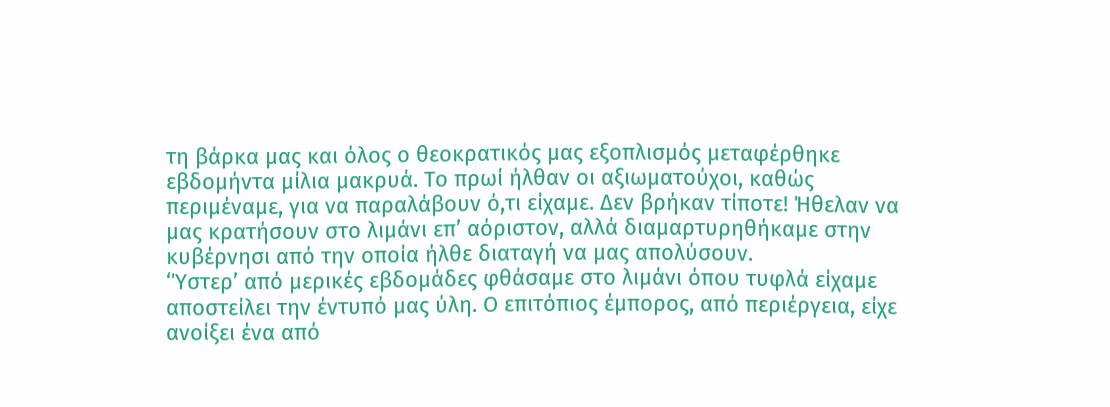τη βάρκα μας και όλος ο θεοκρατικός μας εξοπλισμός μεταφέρθηκε εβδομήντα μίλια μακρυά. Το πρωί ήλθαν οι αξιωματούχοι, καθώς περιμέναμε, για να παραλάβουν ό,τι είχαμε. Δεν βρήκαν τίποτε! Ήθελαν να μας κρατήσουν στο λιμάνι επ’ αόριστον, αλλά διαμαρτυρηθήκαμε στην κυβέρνησι από την οποία ήλθε διαταγή να μας απολύσουν.
‘Ύστερ’ από μερικές εβδομάδες φθάσαμε στο λιμάνι όπου τυφλά είχαμε αποστείλει την έντυπό μας ύλη. Ο επιτόπιος έμπορος, από περιέργεια, είχε ανοίξει ένα από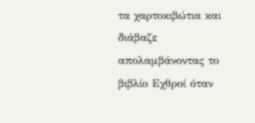τα χαρτοκιβώτια και διάβαζε απολαμβάνοντας το βιβλίο Εχθροί όταν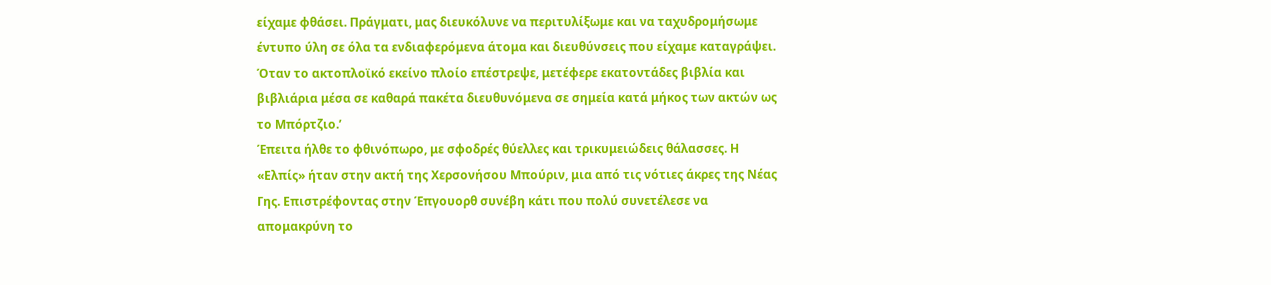είχαμε φθάσει. Πράγματι, μας διευκόλυνε να περιτυλίξωμε και να ταχυδρομήσωμε έντυπο ύλη σε όλα τα ενδιαφερόμενα άτομα και διευθύνσεις που είχαμε καταγράψει. Όταν το ακτοπλοϊκό εκείνο πλοίο επέστρεψε, μετέφερε εκατοντάδες βιβλία και βιβλιάρια μέσα σε καθαρά πακέτα διευθυνόμενα σε σημεία κατά μήκος των ακτών ως το Μπόρτζιο.’
Έπειτα ήλθε το φθινόπωρο, με σφοδρές θύελλες και τρικυμειώδεις θάλασσες. Η «Ελπίς» ήταν στην ακτή της Χερσονήσου Μπούριν, μια από τις νότιες άκρες της Νέας Γης. Επιστρέφοντας στην Έπγουορθ συνέβη κάτι που πολύ συνετέλεσε να απομακρύνη το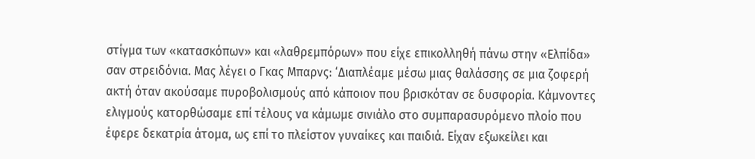στίγμα των «κατασκόπων» και «λαθρεμπόρων» που είχε επικολληθή πάνω στην «Ελπίδα» σαν στρειδόνια. Μας λέγει ο Γκας Μπαρνς: ‘Διαπλέαμε μέσω μιας θαλάσσης σε μια ζοφερή ακτή όταν ακούσαμε πυροβολισμούς από κάποιον που βρισκόταν σε δυσφορία. Κάμνοντες ελιγμούς κατορθώσαμε επί τέλους να κάμωμε σινιάλο στο συμπαρασυρόμενο πλοίο που έφερε δεκατρία άτομα, ως επί το πλείστον γυναίκες και παιδιά. Είχαν εξωκείλει και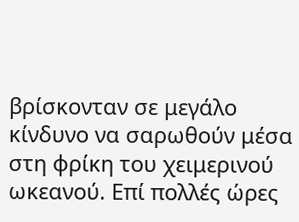βρίσκονταν σε μεγάλο κίνδυνο να σαρωθούν μέσα στη φρίκη του χειμερινού ωκεανού. Επί πολλές ώρες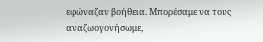εφώναζαν βοήθεια. Μπορέσαμε να τους αναζωογονήσωμε,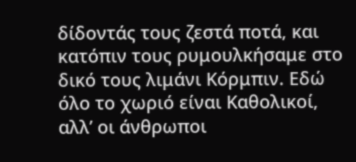δίδοντάς τους ζεστά ποτά, και κατόπιν τους ρυμουλκήσαμε στο δικό τους λιμάνι Κόρμπιν. Εδώ όλο το χωριό είναι Καθολικοί, αλλ’ οι άνθρωποι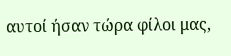αυτοί ήσαν τώρα φίλοι μας,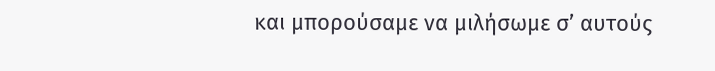και μπορούσαμε να μιλήσωμε σ’ αυτούς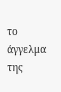το άγγελμα της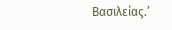Βασιλείας.’